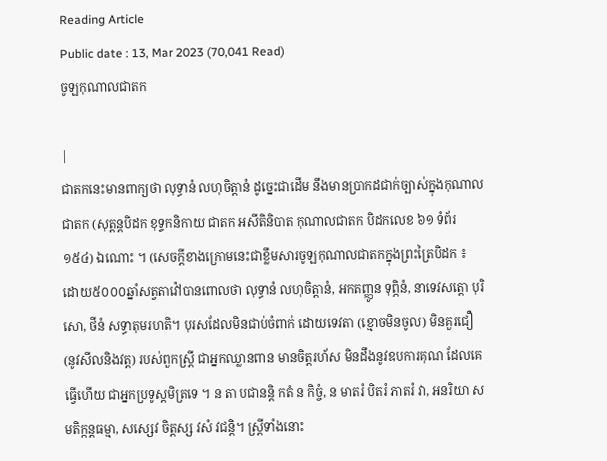Reading Article
Public date : 13, Mar 2023 (70,041 Read)
ចូឡកុណាលជាតក

|
ជាតកនេះមានពាក្យថា លុទ្ធានំ លហុចិត្តានំ ដូច្នេះជាដើម នឹងមានប្រាកដជាក់ច្បាស់ក្នុងកុណាលជាតក (សុត្តន្តបិដក ខុទ្ទកនិកាយ ជាតក អសីតិនិបាត កុណាលជាតក បិដកលេខ ៦១ ទំព័រ ១៥៤) ឯណោះ ។ (សេចក្ដីខាងក្រោមនេះជាខ្លឹមសារចូឡកុណាលជាតកក្នុងព្រះត្រៃបិដក ៖
ដោយ៥០០០ឆ្នាំសត្វតាវ៉ៅបានពោលថា លុទ្ធានំ លហុចិត្តានំ, អកតញ្ញូន ទុព្ភិនំ, នាទេវសត្តោ បុរិសោ, ថីនំ សទ្ធាតុមរហតិ។ បុរសដែលមិនជាប់ចំពាក់ ដោយទេវតា (ខ្មោចមិនចូល) មិនគួរជឿ (នូវសីលនិងវត្ត) របស់ពួកស្ត្រី ជាអ្នកឈ្លានពាន មានចិត្តរហ័ស មិនដឹងនូវឧបការគុណ ដែលគេធ្វើហើយ ជាអ្នកប្រទូស្តមិត្រទេ ។ ន តា បជានន្តិ កតំ ន កិច្ចំ, ន មាតរំ បិតរំ ភាតរំ វា, អនរិយា សមតិក្កន្តធម្មា, សស្សេវ ចិត្តស្ស វសំ វជន្តិ។ ស្ត្រីទាំងនោះ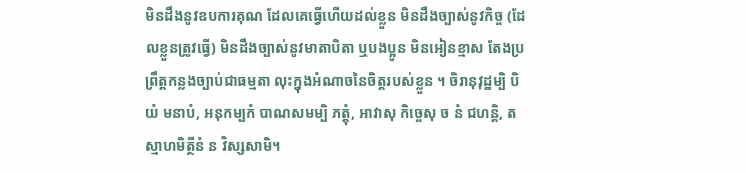មិនដឹងនូវឧបការគុណ ដែលគេធ្វើហើយដល់ខ្លួន មិនដឹងច្បាស់នូវកិច្ច (ដែលខ្លួនត្រូវធ្វើ) មិនដឹងច្បាស់នូវមាតាបិតា ឬបងប្អូន មិនអៀនខ្មាស តែងប្រព្រឹត្តកន្លងច្បាប់ជាធម្មតា លុះក្នុងអំណាចនៃចិត្តរបស់ខ្លួន ។ ចិរានុវុដ្ឋម្បិ បិយំ មនាបំ, អនុកម្បកំ បាណសមម្បិ ភត្តុំ, អាវាសុ កិច្ចេសុ ច នំ ជហន្តិ, តស្មាហមិត្ថីនំ ន វិស្សសាមិ។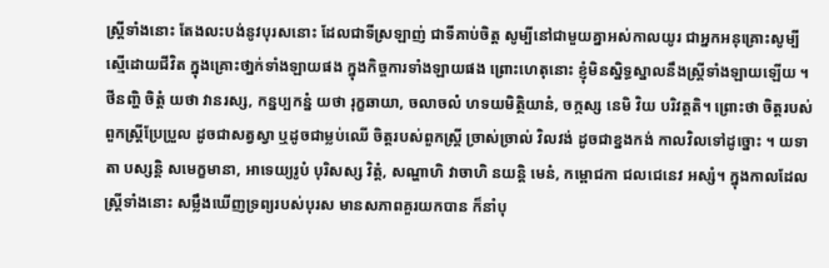ស្ត្រីទាំងនោះ តែងលះបង់នូវបុរសនោះ ដែលជាទីស្រឡាញ់ ជាទីគាប់ចិត្ត សូម្បីនៅជាមួយគ្នាអស់កាលយូរ ជាអ្នកអនុគ្រោះសូម្បីស្មើដោយជីវិត ក្នុងគ្រោះថា្នក់ទាំងឡាយផង ក្នុងកិច្ចការទាំងឡាយផង ព្រោះហេតុនោះ ខ្ញុំមិនស្និទ្ធស្នាលនឹងស្ត្រីទាំងឡាយឡើយ ។ ថីនញ្ហិ ចិត្តំ យថា វានរស្ស, កន្នប្បកន្នំ យថា រុក្ខឆាយា, ចលាចលំ ហទយមិត្ថិយានំ, ចក្កស្ស នេមិ វិយ បរិវត្តតិ។ ព្រោះថា ចិត្តរបស់ពួកស្ត្រីប្រែប្រួល ដូចជាសត្វស្វា ឬដូចជាម្លប់ឈើ ចិត្តរបស់ពួកស្ត្រី ច្រាស់ច្រាល់ វិលវង់ ដូចជាខ្នងកង់ កាលវិលទៅដូច្នោះ ។ យទា តា បស្សន្តិ សមេក្ខមានា, អាទេយ្យរូបំ បុរិសស្ស វិត្តំ, សណ្ហាហិ វាចាហិ នយន្តិ មេនំ, កម្ពោជកា ជលជេនេវ អស្សំ។ ក្នុងកាលដែលស្ត្រីទាំងនោះ សម្លឹងឃើញទ្រព្យរបស់បុរស មានសភាពគួរយកបាន ក៏នាំបុ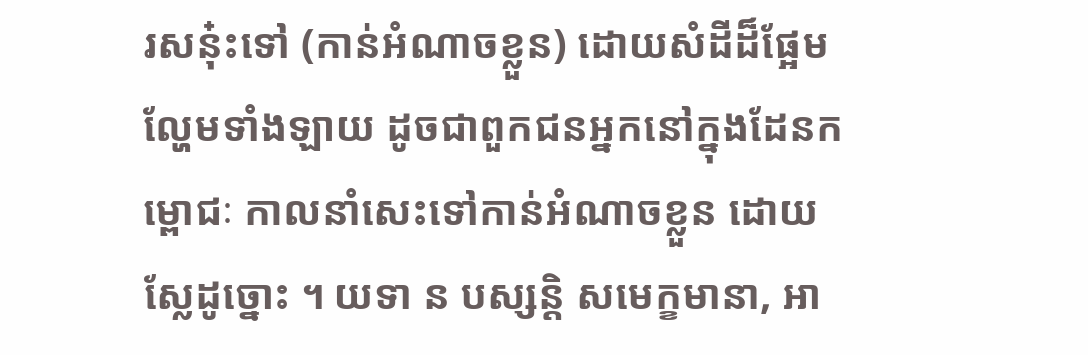រសនុ៎ះទៅ (កាន់អំណាចខ្លួន) ដោយសំដីដ៏ផ្អែមល្ហែមទាំងឡាយ ដូចជាពួកជនអ្នកនៅក្នុងដែនកម្ពោជៈ កាលនាំសេះទៅកាន់អំណាចខ្លួន ដោយស្លែដូច្នោះ ។ យទា ន បស្សន្តិ សមេក្ខមានា, អា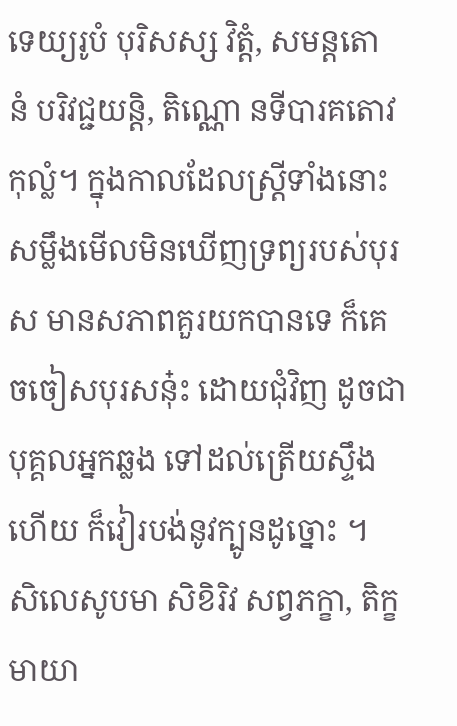ទេយ្យរូបំ បុរិសស្ស វិត្តំ, សមន្តតោ នំ បរិវជ្ជយន្តិ, តិណ្ណោ នទីបារគតោវ កុល្លំ។ ក្នុងកាលដែលស្ត្រីទាំងនោះ សម្លឹងមើលមិនឃើញទ្រព្យរបស់បុរស មានសភាពគួរយកបានទេ ក៏គេចចៀសបុរសនុ៎ះ ដោយជុំវិញ ដូចជាបុគ្គលអ្នកឆ្លង ទៅដល់ត្រើយស្ទឹងហើយ ក៏វៀរបង់នូវក្បូនដូច្នោះ ។ សិលេសូបមា សិខិរិវ សព្វភក្ខា, តិក្ខមាយា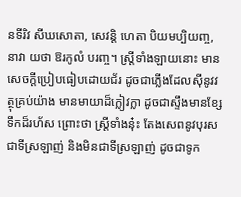នទីរិវ សីឃសោតា, សេវន្តិ ហេតា បិយមប្បិយញ្ច, នាវា យថា ឱរកូលំ បរញ្ច។ ស្ត្រីទាំងឡាយនោះ មានសេចក្តីប្រៀបធៀបដោយជ័រ ដូចជាភ្លើងដែលស៊ីនូវវត្ថុគ្រប់យ៉ាង មានមាយាដ៏ក្លៀវក្លា ដូចជាស្ទឹងមានខ្សែទឹកដ៏រហ័ស ព្រោះថា ស្ត្រីទាំងនុ៎ះ តែងសេពនូវបុរសជាទីស្រឡាញ់ និងមិនជាទីស្រឡាញ់ ដូចជាទូក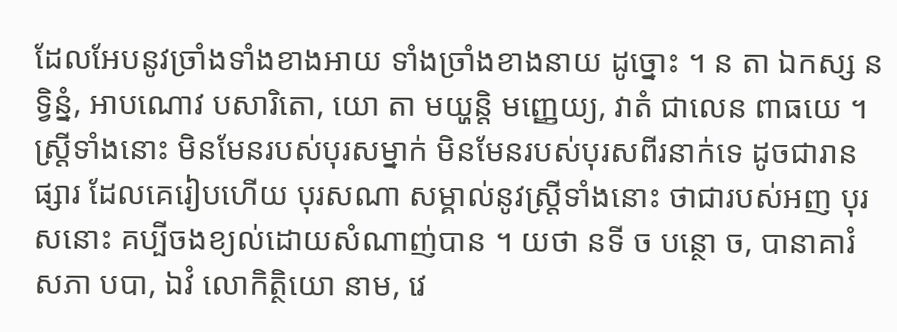ដែលអែបនូវច្រាំងទាំងខាងអាយ ទាំងច្រាំងខាងនាយ ដូច្នោះ ។ ន តា ឯកស្ស ន ទ្វិន្នំ, អាបណោវ បសារិតោ, យោ តា មយ្ហន្តិ មញ្ញេយ្យ, វាតំ ជាលេន ពាធយេ ។ ស្ត្រីទាំងនោះ មិនមែនរបស់បុរសម្នាក់ មិនមែនរបស់បុរសពីរនាក់ទេ ដូចជារានផ្សារ ដែលគេរៀបហើយ បុរសណា សម្គាល់នូវស្ត្រីទាំងនោះ ថាជារបស់អញ បុរសនោះ គប្បីចងខ្យល់ដោយសំណាញ់បាន ។ យថា នទី ច បន្ថោ ច, បានាគារំ សភា បបា, ឯវំ លោកិត្ថិយោ នាម, វេ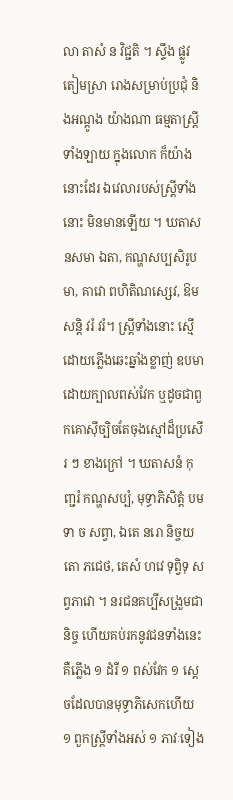លា តាសំ ន វិជ្ជតិ ។ ស្ទឹង ផ្លូវ តៀមស្រា រោងសម្រាប់ប្រជុំ និងអណ្តូង យ៉ាងណា ធម្មតាស្ត្រីទាំងឡាយ ក្នុងលោក ក៏យ៉ាងនោះដែរ ឯវេលារបស់ស្ត្រីទាំងនោះ មិនមានឡើយ ។ ឃតាសនសមា ឯតា, កណ្ហសប្បសិរូបមា, គាវោ ពហិតិណស្សេវ, ឱមសន្តិ វរំ វរំ។ ស្ត្រីទាំងនោះ ស្មើដោយភ្លើងឆេះឆ្នាំងខ្លាញ់ ឧបមាដោយក្បាលពស់វែក ឬដូចជាពួកគោស៊ីច្បិចតែចុងស្មៅដ៏ប្រសើរ ៗ ខាងក្រៅ ។ ឃតាសនំ កុញ្ជរំ កណ្ហសប្បំ, មុទ្ធាភិសិត្តំ បមទា ច សព្វា, ឯតេ នរោ និច្ចយតោ ភជេថ, តេសំ ហវេ ទុព្វិទុ សព្វភាវោ ។ នរជនគប្បីសង្រួមជានិច្ច ហើយគប់រកនូវជនទាំងនេះ គឺភ្លើង ១ ដំរី ១ ពស់វែក ១ សេ្តចដែលបានមុទ្ធាភិសេកហើយ ១ ពួកស្ត្រីទាំងអស់ ១ ភាវៈទៀង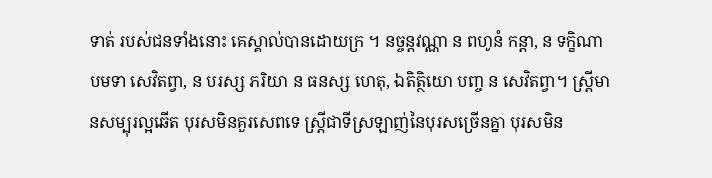ទាត់ របស់ជនទាំងនោះ គេស្គាល់បានដោយក្រ ។ នច្ចន្តវណ្ណា ន ពហូនំ កន្តា, ន ទក្ខិណា បមទា សេវិតព្វា, ន បរស្ស ភរិយា ន ធនស្ស ហេតុ, ឯតិត្ថិយោ បញ្ច ន សេវិតព្វា។ ស្ត្រីមានសម្បុរល្អឆើត បុរសមិនគួរសេពទេ ស្ត្រីជាទីស្រឡាញ់នៃបុរសច្រើនគ្នា បុរសមិន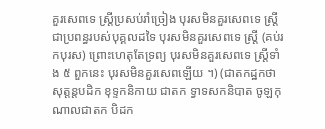គួរសេពទេ ស្ត្រីប្រសប់រាំច្រៀង បុរសមិនគួរសេពទេ ស្ត្រីជាប្រពន្ធរបស់បុគ្គលដទៃ បុរសមិនគួរសេពទេ ស្រ្តី (គប់រកបុរស) ព្រោះហេតុតែទ្រព្យ បុរសមិនគួរសេពទេ ស្ត្រីទាំង ៥ ពួកនេះ បុរសមិនគួរសេពឡើយ ។) (ជាតកដ្ឋកថា សុត្តន្តបដិក ខុទ្ទកនិកាយ ជាតក ទ្វាទសកនិបាត ចូឡកុណាលជាតក បិដក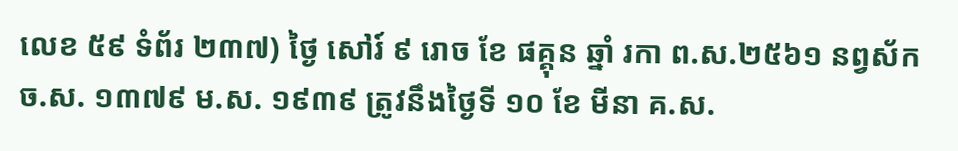លេខ ៥៩ ទំព័រ ២៣៧) ថ្ងៃ សៅរ៍ ៩ រោច ខែ ផគ្គុន ឆ្នាំ រកា ព.ស.២៥៦១ នព្វស័ក ច.ស. ១៣៧៩ ម.ស. ១៩៣៩ ត្រូវនឹងថ្ងៃទី ១០ ខែ មីនា គ.ស.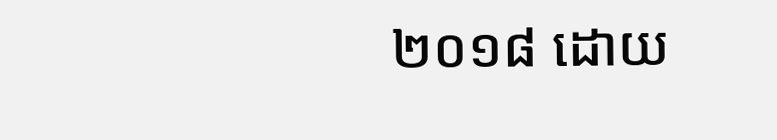២០១៨ ដោយ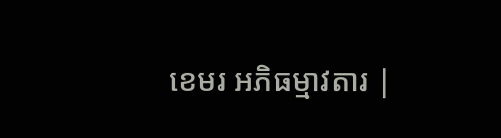ខេមរ អភិធម្មាវតារ |